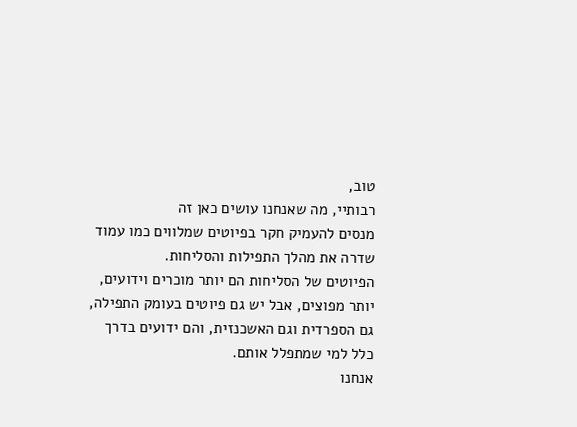טוב,
רבותיי, מה שאנחנו עושים כאן זה
מנסים להעמיק חקר בפיוטים שמלווים כמו עמוד שדרה את מהלך התפילות והסליחות.
הפיוטים של הסליחות הם יותר מוכרים וידועים,
יותר מפוצים, אבל יש גם פיוטים בעומק התפילה,
גם הספרדית וגם האשכנזית, והם ידועים בדרך כלל למי שמתפלל אותם.
אנחנו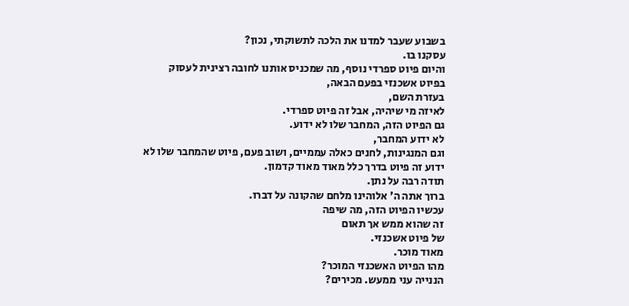בשבוע שעבר למדנו את הלכה לתשוקתי, נכון?
עסקנו בו.
והיום פיוט ספרדי נוסף, מה שמכניס אותנו לחובה רצינית לעסוק בפיוט אשכנזי בפעם הבאה,
בעזרת השם,
לאיזה מי שיהיה, אבל זה פיוט ספרדי.
גם הפיוט הזה, המחבר שלו לא ידוע.
לא ידוע המחבר,
וגם המנגינות, לחנים כאלה עממיים, ושוב פעם, פיוט שהמחבר שלו לא ידוע זה פיוט בדרך כלל מאוד מאוד קדמון.
תודה רבה על נתן.
ברוך אתה ה' אלוהינו מלחם שהקונה על דברו.
עכשיו הפיוט הזה, מה שיפה
זה שהוא ממש אך תאום
של פיוט אשכנזי.
מאוד מוכר.
מהו הפיוט האשכנזי המוכר?
הננייה עני ממעש. מכירים?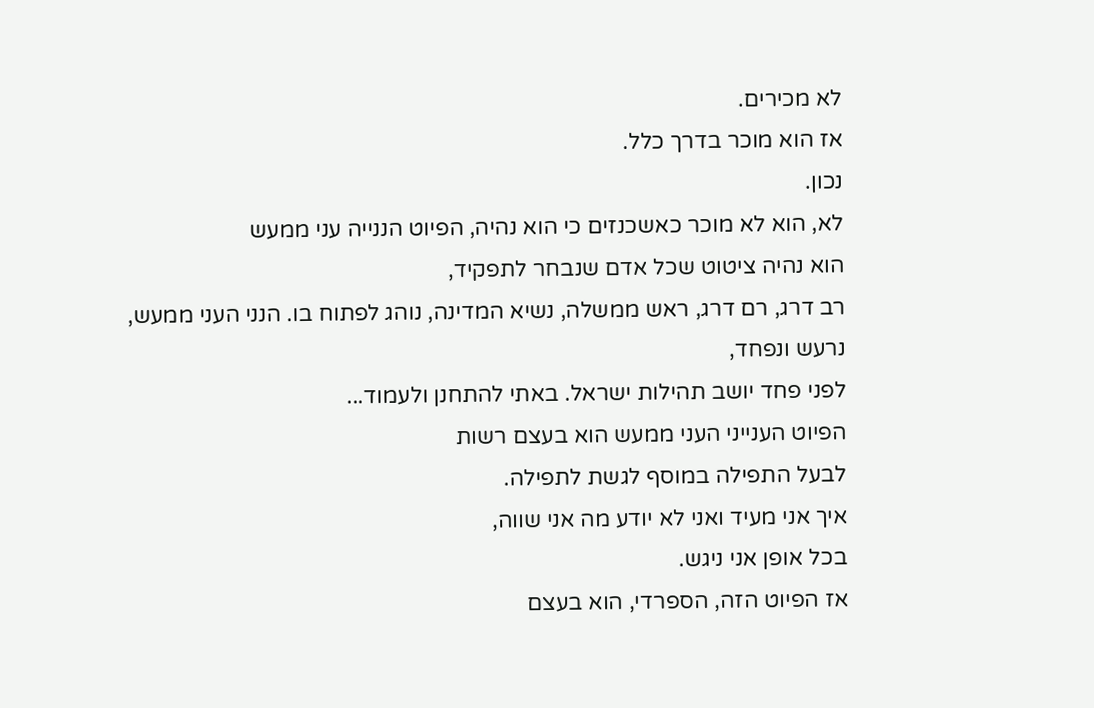לא מכירים.
אז הוא מוכר בדרך כלל.
נכון.
לא, הוא לא מוכר כאשכנזים כי הוא נהיה, הפיוט הננייה עני ממעש
הוא נהיה ציטוט שכל אדם שנבחר לתפקיד,
רב דרג, רם דרג, ראש ממשלה, נשיא המדינה, נוהג לפתוח בו. הנני העני ממעש,
נרעש ונפחד,
לפני פחד יושב תהילות ישראל. באתי להתחנן ולעמוד...
הפיוט הענייני העני ממעש הוא בעצם רשות
לבעל התפילה במוסף לגשת לתפילה.
איך אני מעיד ואני לא יודע מה אני שווה,
בכל אופן אני ניגש.
אז הפיוט הזה, הספרדי, הוא בעצם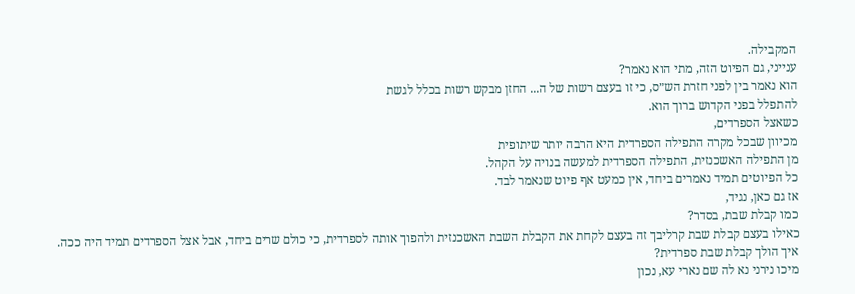המקבילה.
ענייני, גם הפיוט הזה, מתי הוא נאמר?
הוא נאמר בין לפני חזרת הש״ס, כי זו בעצם רשות של ה... החזן מבקש רשות בכלל לגשת
להתפלל בפני הקדוש ברוך הוא.
כשאצל הספרדים,
מכיוון שבכל מקרה התפילה הספרדית היא הרבה יותר שיתופית
מן התפילה האשכנזית, התפילה הספרדית למעשה בנויה על הקהל.
כל הפיוטים תמיד נאמרים ביחד, אין כמעט אף פיוט שנאמר לבד.
אז גם כאן, נגיד,
כמו קבלת שבת, בסדר?
כאילו בעצם קבלת שבת קרליבך זה בעצם לקחת את הקבלת השבת האשכנזית ולהפוך אותה לספרדית, כי כולם שרים ביחד, אבל אצל הספרדים תמיד היה ככה.
איך הולך קבלת שבת ספרדית?
מיכו נירני נא לה שם נארי עא, נכון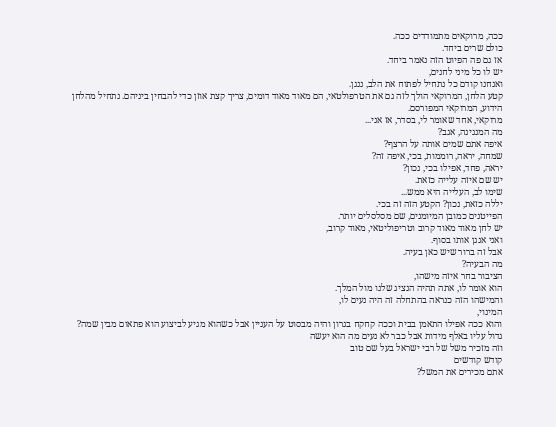ככה, מרוקאים מתמודדים ככה.
כולם שרים ביחד.
אז גם פה הפיוט הזה נאמר ביחד.
יש לו כל מיני לחנים,
ואנחנו קודם כל נתחיל לפתוח את הלב, ננגן.
קטע הלחן, המרוקאי הולך לזה גם את הטרפולטאי, הם מאוד מאוד דומים, צריך קצת אוזן כדי להבחין ביניהם. נתחיל מהלחן הידוע, המרוקאי המפורסם.
מרוקאי, אחד שאומר לי, בסדר, אז אני...
מה המנגינה, אגב?
איפה אתם שמים אותה על הרצף?
שמחה, יראה, רוממות, בכי, איפה זה?
יראה, פחד, אפילו בכי, נכון?
יש שם איזה עלייה כזאת.
שימו לב, העלייה היא ממש...
יללה כזאת, נכון? הקטע הזה זה בכי.
הפייטנים כמובן המיומנים, שם מסלסלים יותר.
יש לחן מאוד מאוד קרוב וטריפוליטאי, מאוד קרוב,
ואני אנגן אותו בסוף.
אבל זה ברור שיש כאן בעיה.
מה הבעיה?
הציבור בחר איזה מישהו,
הוא אומר לו, אתה תהיה הנציג שלנו מול המלך.
והמישהו הזה כנראה בהתחלה זה היה נעים לו,
המינוי,
והוא ככה אפילו התאמן בבית וככה קחקח בגרון והיה מבסוט על העניין אבל כשהוא מגיע לביצוע הוא פתאום מבין שמה?
גדול עליו באלף מידות אבל כבר לא נעים מה הוא יעשה
וזה מזכיר משל של רבי ישראל בעל שם טוב
קודש קודשים
אתם מכירים את המשל?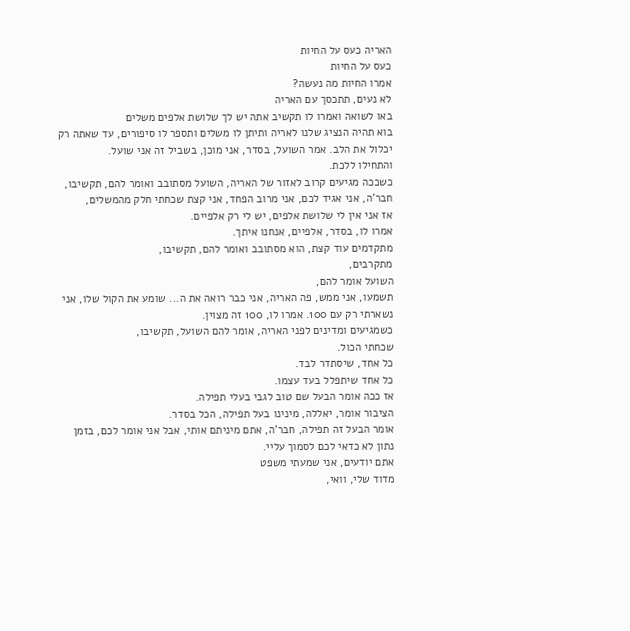האריה כעס על החיות
כעס על החיות
אמרו החיות מה נעשה?
לא נעים, תתכסך עם האריה
באו לשואה ואמרו לו תקשיב אתה יש לך שלושת אלפים משלים
בוא תהיה הנציג שלנו לאריה ותיתן לו משלים ותספר לו סיפורים, עד שאתה רק יכלול את הלב. אמר השועל, בסדר, אני מוכן, בשביל זה אני שועל.
והתחילו ללכת.
כשככה מגיעים קרוב לאזור של האריה, השועל מסתובב ואומר להם, תקשיבו, חבר'ה, אני אגיד לכם, אני מרוב הפחד, אני קצת שכחתי חלק מהמשלים,
אז אני אין לי שלושת אלפים, יש לי רק אלפיים.
אמרו לו, בסדר, אלפיים, אנחנו איתך.
מתקדמים עוד קצת, הוא מסתובב ואומר להם, תקשיבו,
מתקרבים,
השועל אומר להם,
תשמעו, אני ממש, פה האריה, אני כבר רואה את ה... שומע את הקול שלו, אני נשארתי רק עם 100. אמרו לו, 100 זה מצוין.
כשמגיעים ומדינים לפני האריה, אומר להם השועל, תקשיבו,
שכחתי הכול.
כל אחד, שיסתדר לבד.
כל אחד שיתפלל בעד עצמו.
אז ככה אומר הבעל שם טוב לגבי בעלי תפילה.
הציבור אומר, יאללה, מינינו בעל תפילה, הכל בסדר.
אומר הבעל זה תפילה, חבר'ה, אתם מיניתם אותי, אבל אני אומר לכם, בזמן נתון לא כדאי לכם לסמוך עליי.
אתם יודעים, אני שמעתי משפט
מדוד שלי, וואי,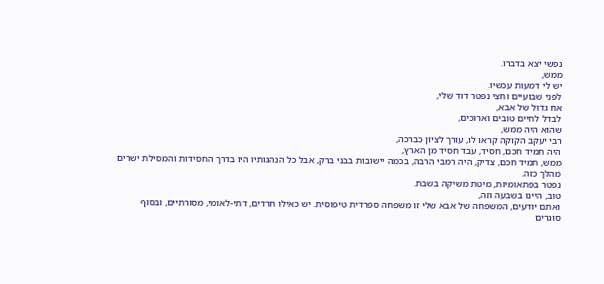נפשי יצא בדברו.
ממש,
יש לי דמעות עכשיו.
לפני שבועיים וחצי נפטר דוד שלי,
אח גדול של אבא,
לבדל לחיים טובים וארוכים,
שהוא היה ממש,
רבי יעקב הקוקה קראו לו, עורך לציון כברכה,
היה תמיד חכם, חסיד, עבד חסיד מן הארץ,
ממש, תמיד חכם, צדיק, היה רמבי הרבה, בכמה יישובות בבני ברק, אבל כל הנהגותיו היו בדרך החסידות והמסילת ישרים מהלך כזה.
נפטר בפתאומיות, מיטת משיקה בשבת.
טוב, היינו בשבעה וזה,
ואתם יודעים, המשפחה של אבא שלי זו משפחה ספרדית טיפוסית. יש כאילו חרדים, דתי-לאומי, מסורתיים, ובסוף
סוגרים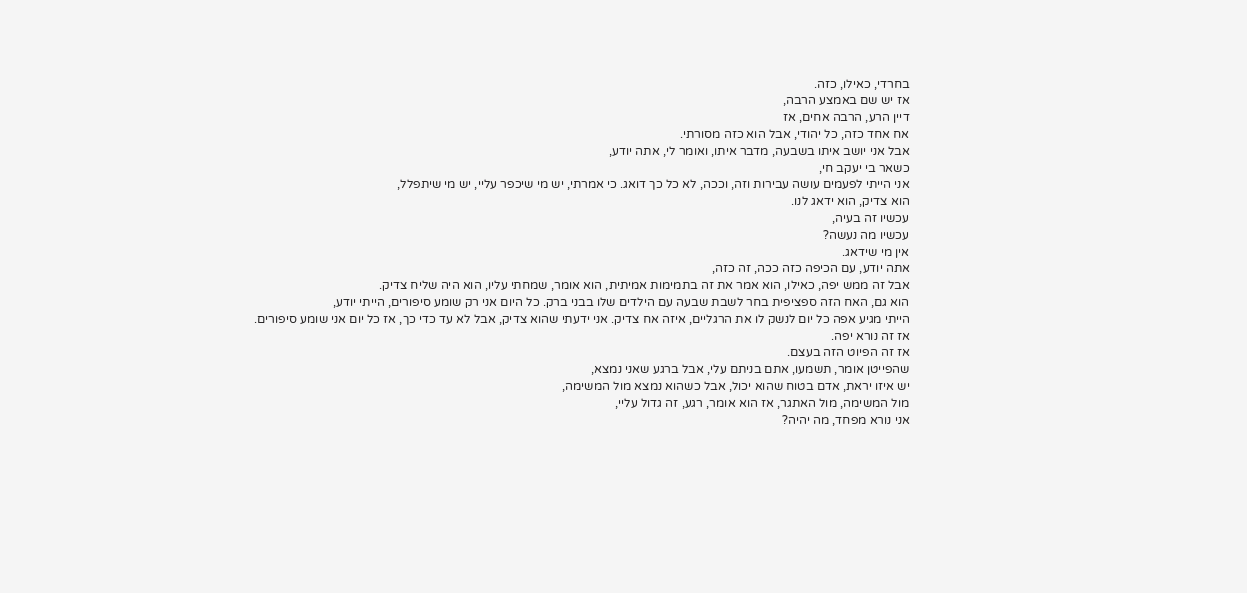בחרדי, כאילו, כזה.
אז יש שם באמצע הרבה,
דיין הרע, הרבה אחים, אז
אח אחד כזה, כל יהודי, אבל הוא כזה מסורתי.
אבל אני יושב איתו בשבעה, מדבר איתו, ואומר לי, אתה יודע,
כשאר בי יעקב חי,
אני הייתי לפעמים עושה עבירות וזה, וככה, לא כל כך דואג. כי אמרתי, יש מי שיכפר עליי, יש מי שיתפלל,
הוא צדיק, הוא ידאג לנו.
עכשיו זה בעיה,
עכשיו מה נעשה?
אין מי שידאג.
אתה יודע, עם הכיפה כזה ככה, זה כזה,
אבל זה ממש יפה, כאילו, הוא אמר את זה בתמימות אמיתית, הוא אומר, שמחתי עליו, הוא היה שליח צדיק.
הוא גם, האח הזה ספציפית בחר לשבת שבעה עם הילדים שלו בבני ברק. כל היום אני רק שומע סיפורים, הייתי יודע,
הייתי מגיע אפה כל יום לנשק לו את הרגליים, איזה אח צדיק. אני ידעתי שהוא צדיק, אבל לא עד כדי כך, אז כל יום אני שומע סיפורים.
אז זה נורא יפה.
אז זה הפיוט הזה בעצם.
שהפייטן אומר, תשמעו, אתם בניתם עלי, אבל ברגע שאני נמצא,
יש איזו יראת, אדם בטוח שהוא יכול, אבל כשהוא נמצא מול המשימה,
מול המשימה, מול האתגר, אז הוא אומר, רגע, זה גדול עליי,
אני נורא מפחד, מה יהיה?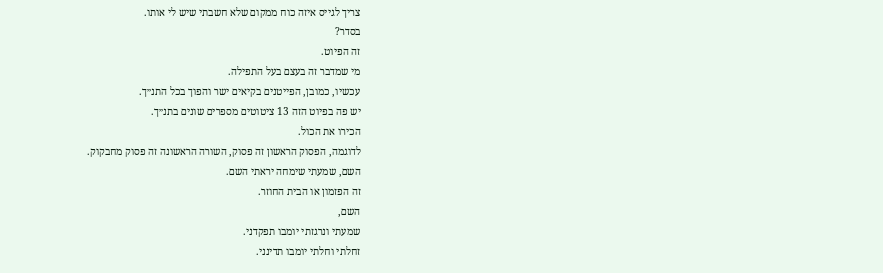צריך לגייס איזה כוח ממקום שלא חשבתי שיש לי אותו.
בסדר?
זה הפיוט.
מי שמדבר זה בעצם בעל התפילה.
עכשיו, כמובן, הפייטנים בקיאים ישר והפוך בכל התנ״ך.
יש פה בפיוט הזה 13 ציטוטים מספרים שונים בתנ״ך.
הכירו את הכול.
לדוגמה, הפסוק הראשון זה פסוק, השורה הראשונה זה פסוק מחבקוק.
השם, שמעתי שימחה יראתי השם.
זה הפזמון או הבית החוזר.
השם,
שמעתי ונרגזתי יומבו תפקדני.
זחלתי וחלתי יומבו תדינני.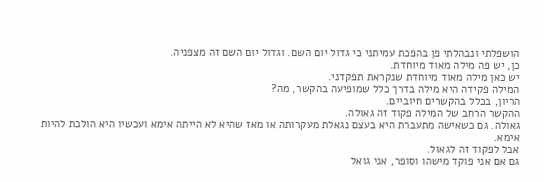הושפלתי ונבהלתי פן בהפכת עמיתני כי גדול יום השם. וגדול יום השם זה מצפניה.
כן, יש פה מילה מאוד מיוחדת.
יש כאן מילה מאוד מיוחדת שנקראת תפקדני.
המילה פקידה היא מילה בדרך כלל שמופיעה בהקשר, מה?
הריון, בכלל בהקשרים חיוביים.
ההקשר הרחב של המילה פקוד זה גאולה.
גאולה. גם כשאישה מתעברת היא בעצם נגאלת מעקרותה או מאז שהיא לא הייתה אימא ועכשיו היא הולכת להיות אימא.
אבל לפקוד זה לגאול.
גם אם אני פוקד מישהו וסופר, אני גואל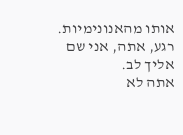אותו מהאנונימיות.
רגע, אתה, אני שם אליך לב.
אתה לא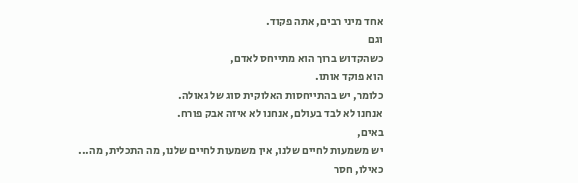אחד מיני רבים, אתה פקוד.
וגם
כשהקדוש ברוך הוא מתייחס לאדם,
הוא פוקד אותו.
כלומר, יש בהתייחסות האלוקית סוג של גאולה.
אנחנו לא לבד בעולם, אנחנו לא איזה אבק פורח.
באים,
יש משמעות לחיים שלנו, אין משמעות לחיים שלנו, מה התכלית, מה...
כאילו, חסר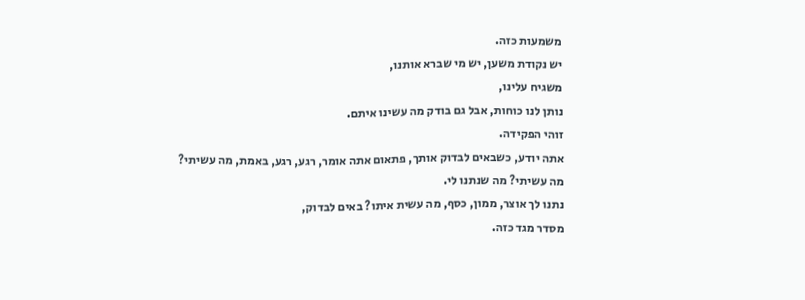משמעות כזה.
יש נקודת משען, יש מי שברא אותנו,
משגיח עלינו,
נותן לנו כוחות, אבל גם בודק מה עשינו איתם.
זוהי הפקידה.
אתה יודע, כשבאים לבדוק אותך, פתאום אתה אומר, רגע, רגע, באמת, מה עשיתי?
מה עשיתי? מה שנתנו לי.
נתנו לך אוצר, ממון, כסף, מה עשית איתו? באים לבדוק,
מסדר מגד כזה.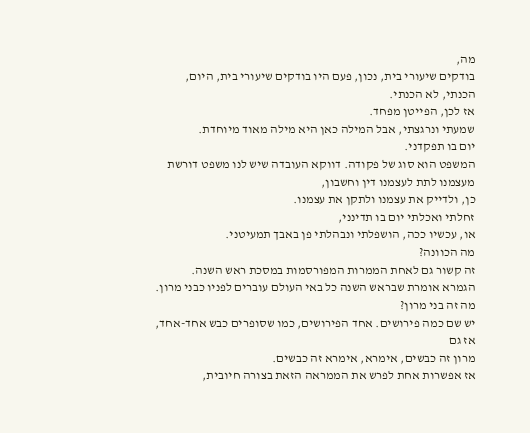מה,
בודקים שיעורי בית, נכון, פעם היו בודקים שיעורי בית, היום,
הכנתי, לא הכנתי.
אז לכן, הפייטן מפחד.
שמעתי ונרגצתי, אבל המילה כאן היא מילה מאוד מיוחדת.
יום בו תפקדני.
המשפט הוא סוג של פקודה. דווקא העובדה שיש לנו משפט דורשת מעצמנו לתת לעצמנו דין וחשבון,
כן, ולדייק את עצמנו ולתקן את עצמנו.
זחלתי ואכלתי יום בו תדינני,
או, עכשיו ככה, הושפלתי ונבהלתי פן באבך תמעיטני.
מה הכוונה?
זה קשור גם לאחת הממרות המפורסמות במסכת ראש השנה.
הגמרא אומרת שבראש השנה כל באי העולם עוברים לפניו כבני מרון.
מה זה בני מרון?
יש שם כמה פירושים. אחד הפירושים, כמו שסופרים כבש אחד-אחד,
אז גם
מרון זה כבשים, אימרא, אימרא זה כבשים.
אז אפשרות אחת לפרש את הממראה הזאת בצורה חיובית,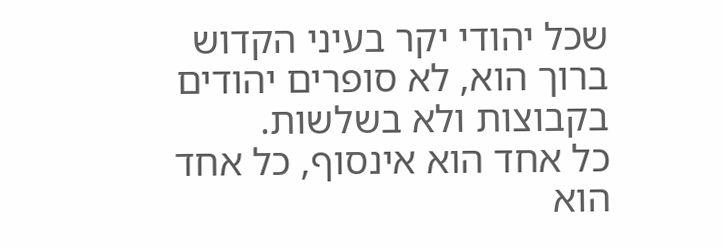שכל יהודי יקר בעיני הקדוש ברוך הוא, לא סופרים יהודים בקבוצות ולא בשלשות.
כל אחד הוא אינסוף, כל אחד הוא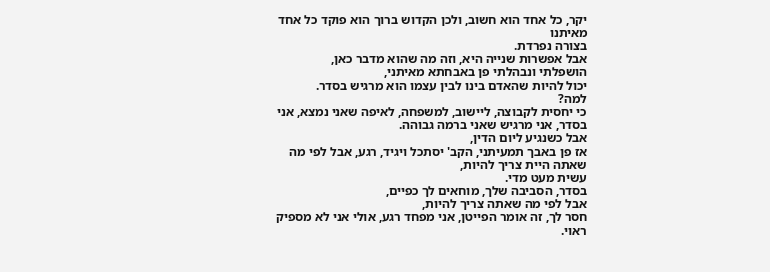יקר, כל אחד הוא חשוב, ולכן הקדוש ברוך הוא פוקד כל אחד מאיתנו
בצורה נפרדת.
אבל אפשרות שנייה היא, וזה מה שהוא מדבר כאן,
הושפלתי ונבהלתי פן באבחתא מאיתני,
יכול להיות שהאדם בינו לבין עצמו הוא מרגיש בסדר.
למה?
כי יחסית לקבוצה, ליישוב, למשפחה, לאיפה שאני נמצא, אני בסדר, אני מרגיש שאני ברמה גבוהה.
אבל כשנגיע ליום הדין,
אז פן באבך תמעיתני, הקב' יסתכל ויגיד, רגע, אבל לפי מה שאתה היית צריך להיות,
עשית מעט מדי.
בסדר, הסביבה שלך, מוחאים לך כפיים,
אבל לפי מה שאתה צריך להיות,
חסר לך, זה אומר הפייטן, אני מפחד רגע, אולי אני לא מספיק ראוי.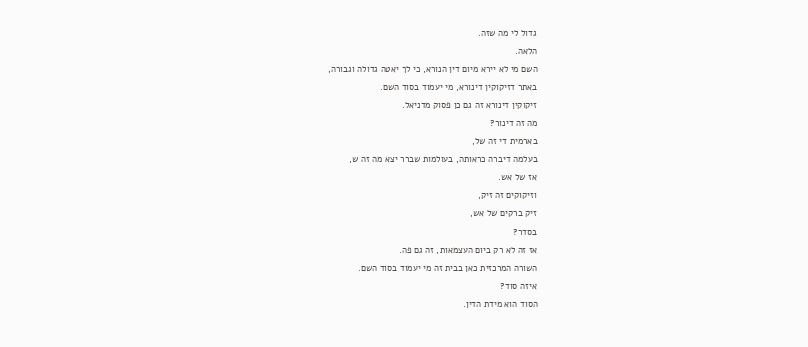גדול לי מה שזה.
הלאה.
השם מי לא יירא מיום דין הנורא, כי לך יאטה גדולה וגבורה,
באתר דזיקוקין דינורא, מי יעמוד בסוד השם.
זיקוקין דינורא זה גם כן פסוק מדניאל.
מה זה דינור?
בארמית די זה של,
בעלמה דיברה כראותה, בעולמות שברר יצא מה זה ש,
אז של אש.
וזיקוקים זה זיק,
זיק ברקים של אש,
בסדר?
אז זה לא רק ביום העצמאות, זה גם פה.
השורה המרכזית כאן בבית זה מי יעמוד בסוד השם.
איזה סוד?
הסוד הוא מידת הדין.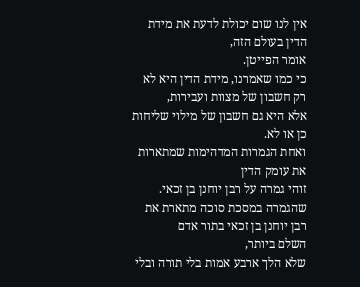אין לנו שום יכולת לדעת את מידת הדין בעולם הזה,
אומר הפייטן.
כי כמו שאמרנו, מידת הדין היא לא רק חשבון של מצוות ועבירות,
אלא היא גם חשבון של מילוי שליחות כן או לא.
ואחת הגמרות המדהימות שמתארות את עומק הדין
זוהי גמרה על רבן יוחנן בן זכאי.
שהגמרה במסכת סוכה מתארת את רבן יוחנן בן זכאי בתור אדם
השלם ביותר,
שלא הלך ארבע אמות בלי תורה ובלי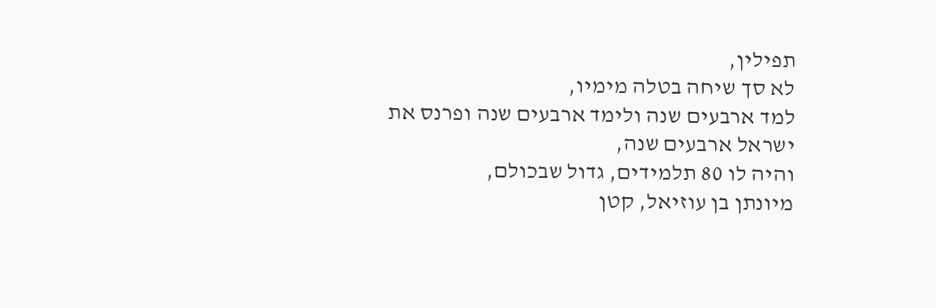תפילין,
לא סך שיחה בטלה מימיו,
למד ארבעים שנה ולימד ארבעים שנה ופרנס את ישראל ארבעים שנה,
והיה לו 80 תלמידים, גדול שבכולם,
מיונתן בן עוזיאל, קטן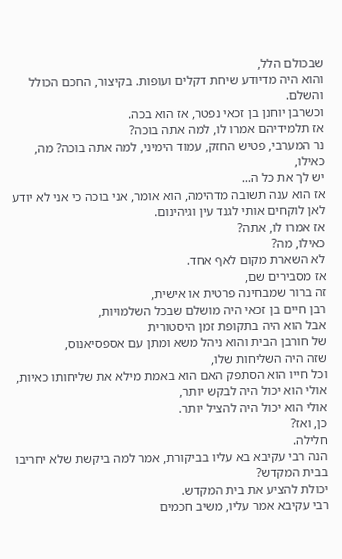שבכולם הלל,
והוא היה מדיודע שיחת דקלים ועופות. בקיצור, החכם הכולל והשלם.
וכשרבן יוחנן בן זכאי נפטר, אז הוא בכה.
אז תלמידיהם אמרו לו, למה אתה בוכה?
נר המערבי, פטיש החזק, עמוד הימיני, למה אתה בוכה? מה, כאילו,
יש לך את כל ה...
אז הוא ענה תשובה מדהימה, הוא אומר, אני בוכה כי אני לא יודע לאן לוקחים אותי לגנד עין וגיהינום.
אז אמרו לו, אתה?
כאילו, מה?
לא השארת מקום לאף אחד.
אז מסבירים שם,
זה ברור שמבחינה פרטית או אישית,
רבן חיים בן זכאי היה מושלם שבכל השלמויות,
אבל הוא היה בתקופת זמן היסטורית
של חורבן הבית והוא ניהל משא ומתן עם אספסיאנוס,
שזה היה השליחות שלו,
וכל חייו הוא הסתפק האם הוא באמת מילא את שליחותו כאיות, אולי הוא יכול היה לבקש יותר,
אולי הוא יכול היה להציל יותר.
כן, ואז?
חלילה.
הנה רבי עקיבא בא עליו בביקורת, אמר למה ביקשת שלא יחריבו בבית המקדש?
יכולת להציע את בית המקדש.
רבי עקיבא אמר עליו, משיב חכמים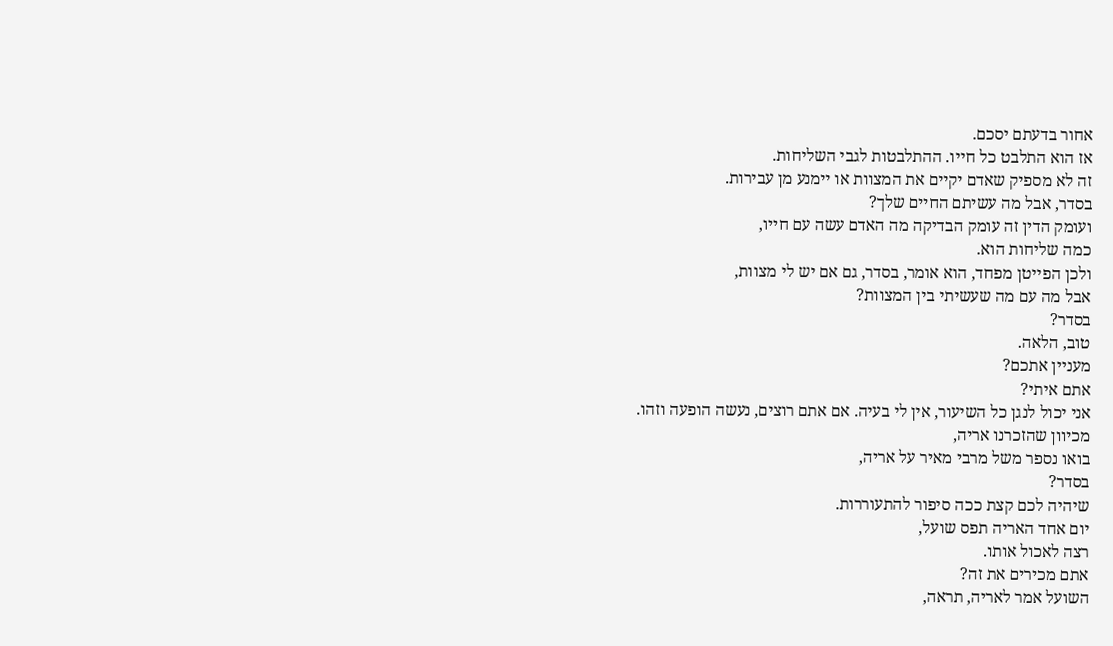אחור בדעתם יסכם.
אז הוא התלבט כל חייו. ההתלבטות לגבי השליחות.
זה לא מספיק שאדם יקיים את המצוות או יימנע מן עבירות.
בסדר, אבל מה עשיתם החיים שלך?
ועומק הדין זה עומק הבדיקה מה האדם עשה עם חייו,
כמה שליחות הוא.
ולכן הפייטן מפחד, הוא אומר, בסדר, גם אם יש לי מצוות,
אבל מה עם מה שעשיתי בין המצוות?
בסדר?
טוב, הלאה.
מעניין אתכם?
אתם איתי?
אני יכול לנגן כל השיעור, אין לי בעיה. אם אתם רוצים, נעשה הופעה וזהו.
מכיוון שהזכרנו אריה,
בואו נספר משל מרבי מאיר על אריה,
בסדר?
שיהיה לכם קצת ככה סיפור להתעוררות.
יום אחד האריה תפס שועל,
רצה לאכול אותו.
אתם מכירים את זה?
השועל אמר לאריה, תראה,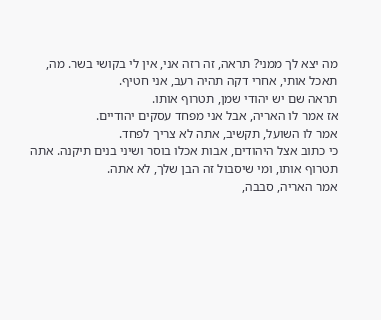מה יצא לך ממני? תראה, זה רזה אני, אין לי בקושי בשר. מה, תאכל אותי, אחרי דקה תהיה רעב, אני חטיף.
תראה שם יש יהודי שמן, תטרוף אותו.
אז אמר לו האריה, אבל אני מפחד עסקים יהודיים.
אמר לו השועל, תקשיב, אתה לא צריך לפחד.
כי כתוב אצל היהודים, אבות אכלו בוסר ושיני בנים תיקנה. אתה תטרוף אותו, ומי שיסבול זה הבן שלך, לא אתה.
אמר האריה, סבבה,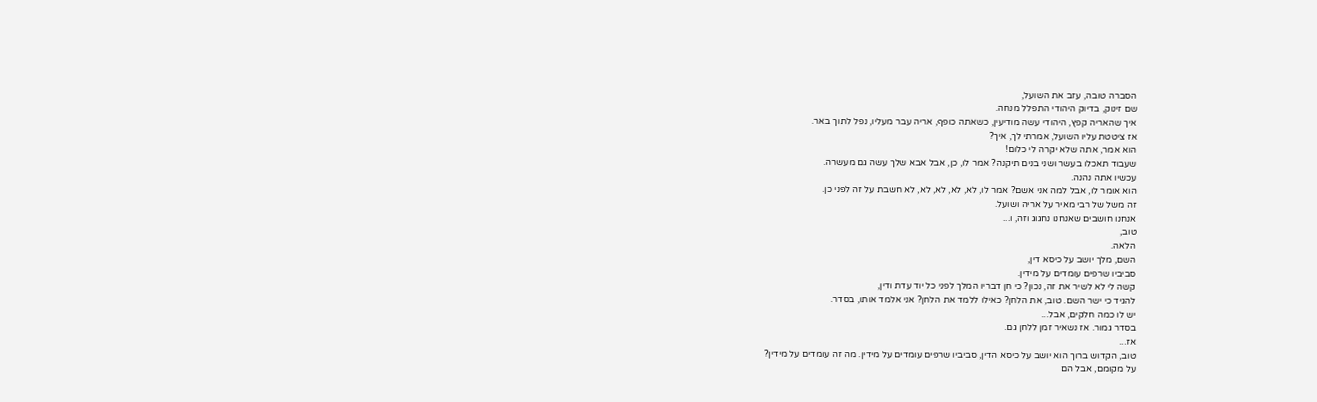הסברה טובה, עזב את השועל,
שם זינוק, בדיוק היהודי התפלל מנחה.
איך שהאריה קפץ, היהודי עשה מודיעין, כשאתה כופף, אריה עבר מעליו, נפל לתוך באר.
אז ציטטת עליו השועל, אמרתי לך, איך?
הוא אמר, אתה שלא יקרה לי כלום!
שעבוד תאכלו בעשר ושני בנים תיקנה? אמר לו, כן, אבל אבא שלך עשה גם מעשרה.
עכשיו אתה נהנה.
הוא אומר לו, אבל למה אני אשם? אמר לו, לא, לא, לא, לא, לא חשבת על זה לפני כן.
זה משל של רבי מאיר על אריה ושועל.
אנחנו חושבים שאנחנו נחגוג וזה, ו...
טוב,
הלאה.
השם, מלך יושב על כיסא דין,
סביביו שרפים עומדים על מידין.
קשה לי לא לשיר את זה, נכון? כי חן דבריו המלך לפני כל יוד עדת ודין,
להגיד כי ישר השם. טוב, את הלחן? כאילו ללמד את הלחן? אני אלמד אותו, בסדר.
יש לו כמה חלקים, אבל...
בסדר גמור. אז נשאיר זמן ללחן גם.
אז...
טוב, הקדוש ברוך הוא יושב על כיסא הדין, סביביו שרפים עומדים על מידין. מה זה עומדים על מידין?
על מקומם, אבל הם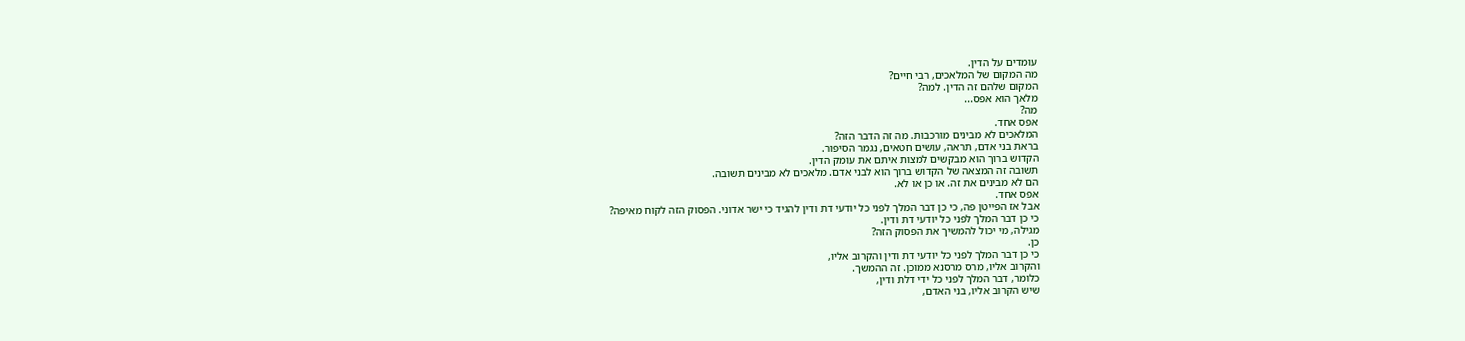עומדים על הדין.
מה המקום של המלאכים, רבי חיים?
המקום שלהם זה הדין. למה?
מלאך הוא אפס...
מה?
אפס אחד.
המלאכים לא מבינים מורכבות. מה זה הדבר הזה?
בראת בני אדם, תראה, עושים חטאים, נגמר הסיפור.
הקדוש ברוך הוא מבקשים למצות איתם את עומק הדין.
תשובה זה המצאה של הקדוש ברוך הוא לבני אדם. מלאכים לא מבינים תשובה.
הם לא מבינים את זה. או כן או לא.
אפס אחד.
אבל אז הפייטן פה, כי כן דבר המלך לפני כל יודעי דת ודין להגיד כי ישר אדוני. הפסוק הזה לקוח מאיפה?
כי כן דבר המלך לפני כל יודעי דת ודין.
מגילה, מי יכול להמשיך את הפסוק הזה?
כן.
כי כן דבר המלך לפני כל יודעי דת ודין והקרוב אליו,
והקרוב אליו, מרס מרסנא ממוכן. זה ההמשך.
כלומר, דבר המלך לפני כל ידי דלת ודין,
שיש הקרוב אליו, בני האדם,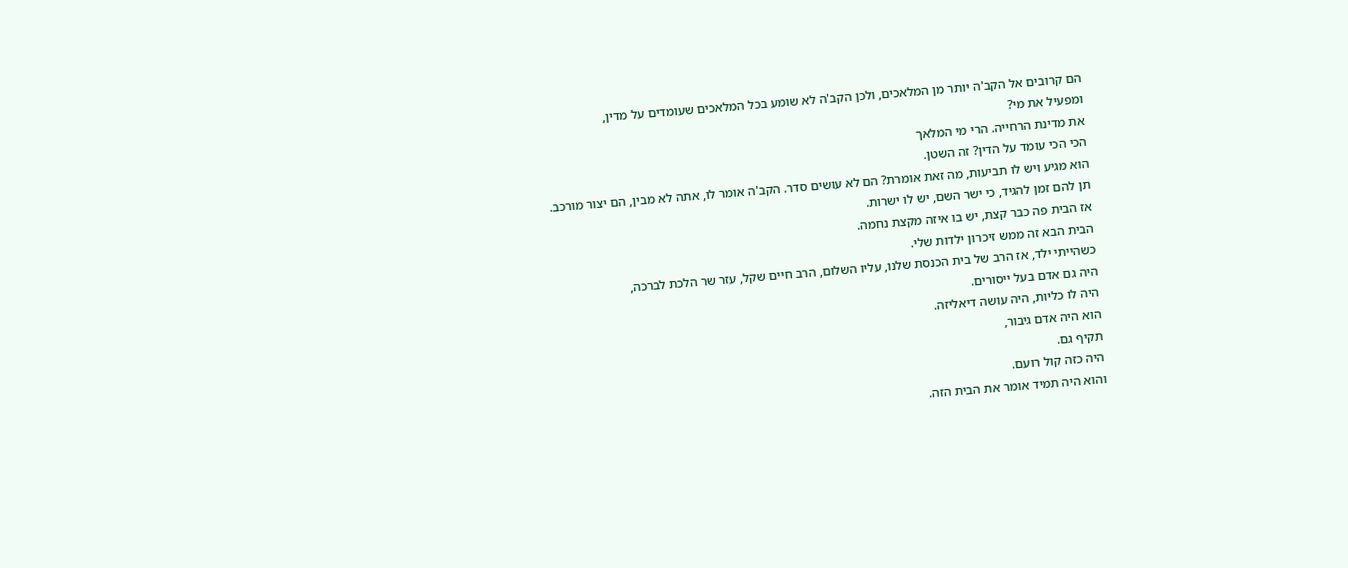הם קרובים אל הקב'ה יותר מן המלאכים, ולכן הקב'ה לא שומע בכל המלאכים שעומדים על מדין,
ומפעיל את מי?
את מדינת הרחייה. הרי מי המלאך
הכי הכי עומד על הדין? זה השטן.
הוא מגיע ויש לו תביעות, מה זאת אומרת? הם לא עושים סדר. הקב'ה אומר לו, אתה לא מבין, הם יצור מורכב.
תן להם זמן להגיד, כי ישר השם, יש לו ישרות.
אז הבית פה כבר קצת, יש בו איזה מקצת נחמה.
הבית הבא זה ממש זיכרון ילדות שלי.
כשהייתי ילד, אז הרב של בית הכנסת שלנו, עליו השלום, הרב חיים שקל, עזר שר הלכת לברכה,
היה גם אדם בעל ייסורים.
היה לו כליות, היה עושה דיאליזה.
הוא היה אדם גיבור,
תקיף גם.
היה כזה קול רועם.
והוא היה תמיד אומר את הבית הזה.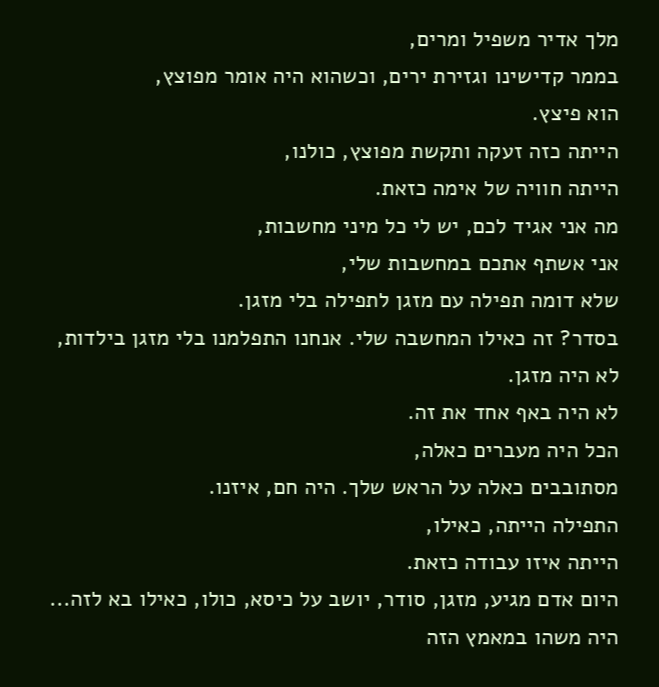מלך אדיר משפיל ומרים,
בממר קדישינו וגזירת ירים, וכשהוא היה אומר מפוצץ,
הוא פיצץ.
הייתה כזה זעקה ותקשת מפוצץ, כולנו,
הייתה חוויה של אימה כזאת.
מה אני אגיד לכם, יש לי כל מיני מחשבות,
אני אשתף אתכם במחשבות שלי,
שלא דומה תפילה עם מזגן לתפילה בלי מזגן.
בסדר? זה כאילו המחשבה שלי. אנחנו התפלמנו בלי מזגן בילדות, לא היה מזגן.
לא היה באף אחד את זה.
הכל היה מעברים כאלה,
מסתובבים כאלה על הראש שלך. היה חם, איזנו.
התפילה הייתה, כאילו,
הייתה איזו עבודה כזאת.
היום אדם מגיע, מזגן, סודר, יושב על כיסא, כולו, כאילו בא לזה...
היה משהו במאמץ הזה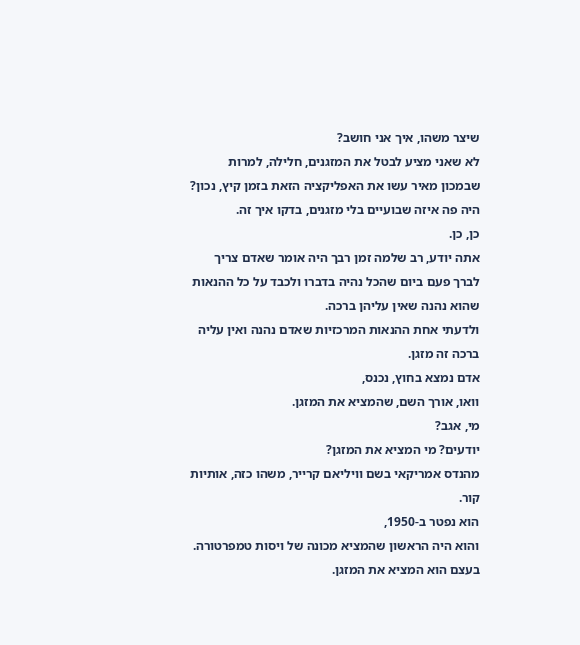שיצר משהו, איך אני חושב?
לא שאני מציע לבטל את המזגנים, חלילה, למרות שבמכון מאיר עשו את האפליקציה הזאת בזמן קיץ, נכון? היה פה איזה שבועיים בלי מזגנים, בדקו איך זה.
כן, כן.
אתה יודע, רב שלמה זמן רבך היה אומר שאדם צריך לברך פעם ביום שהכל נהיה בדברו ולכבד על כל ההנאות שהוא נהנה שאין עליהן ברכה.
ולדעתי אחת ההנאות המרכזיות שאדם נהנה ואין עליה ברכה זה מזגן.
אדם נמצא בחוץ, נכנס,
וואו, אורך השם, שהמציא את המזגן.
מי, אגב?
יודעים? מי המציא את המזגן?
מהנדס אמריקאי בשם וויליאם קרייר, משהו כזה, אותיות קור.
הוא נפטר ב-1950,
והוא היה הראשון שהמציא מכונה של ויסות טמפרטורה. בעצם הוא המציא את המזגן.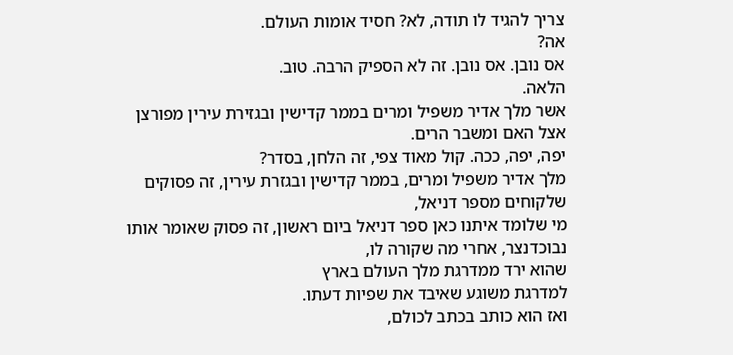צריך להגיד לו תודה, לא? חסיד אומות העולם.
אה?
אס נובן. אס נובן. זה לא הספיק הרבה. טוב.
הלאה.
אשר מלך אדיר משפיל ומרים בממר קדישין ובגזירת עירין מפורצן אצל האם ומשבר הרים.
יפה, יפה, ככה. קול מאוד צפי, זה הלחן, בסדר?
מלך אדיר משפיל ומרים, בממר קדישין ובגזרת עירין, זה פסוקים שלקוחים מספר דניאל,
מי שלומד איתנו כאן ספר דניאל ביום ראשון, זה פסוק שאומר אותו נבוכדנצר, אחרי מה שקורה לו,
שהוא ירד ממדרגת מלך העולם בארץ
למדרגת משוגע שאיבד את שפיות דעתו.
ואז הוא כותב בכתב לכולם,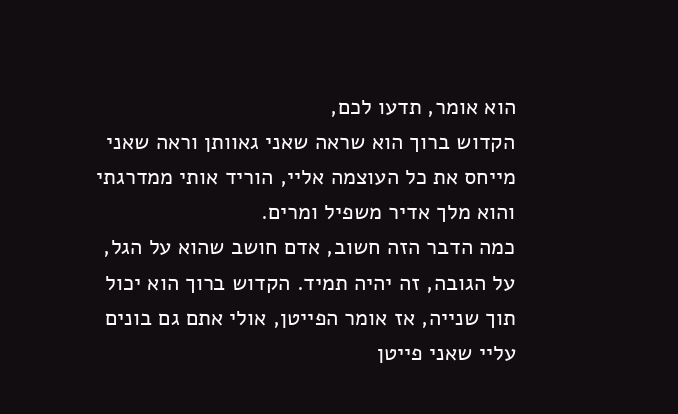הוא אומר, תדעו לכם,
הקדוש ברוך הוא שראה שאני גאוותן וראה שאני מייחס את כל העוצמה אליי, הוריד אותי ממדרגתי והוא מלך אדיר משפיל ומרים.
כמה הדבר הזה חשוב, אדם חושב שהוא על הגל, על הגובה, זה יהיה תמיד. הקדוש ברוך הוא יכול תוך שנייה, אז אומר הפייטן, אולי אתם גם בונים עליי שאני פייטן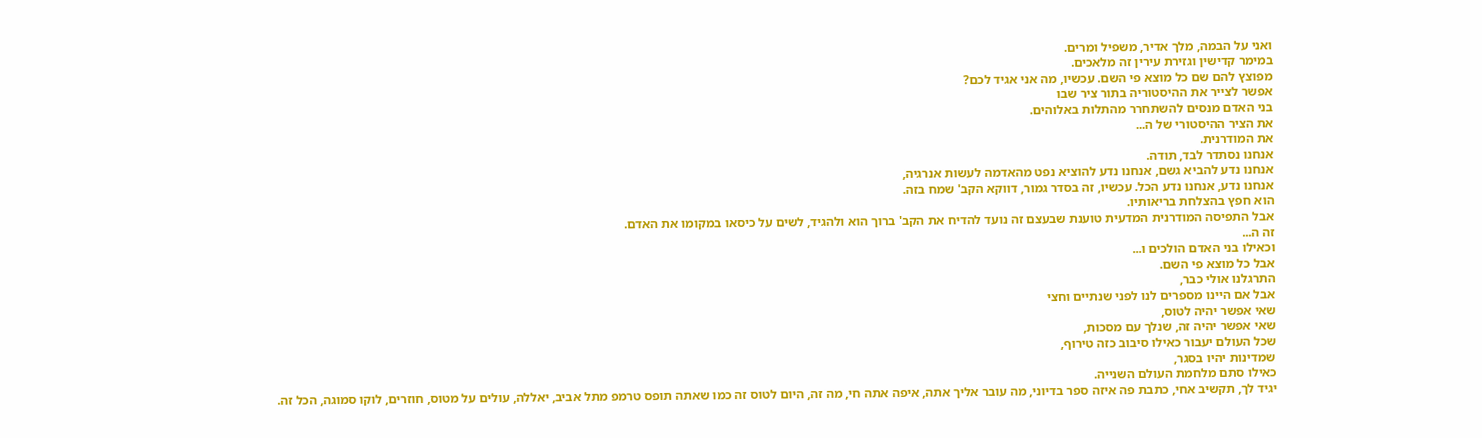ואני על הבמה, מלך אדיר, משפיל ומרים.
במימר קדישין וגזירת עירין זה מלאכים.
מפוצץ להם שם כל מוצא פי השם. עכשיו, מה אני אגיד לכם?
אפשר לצייר את ההיסטוריה בתור ציר שבו
בני האדם מנסים להשתחרר מהתלות באלוהים.
את הציר ההיסטורי של ה...
את המודרנית.
אנחנו נסתדר לבד, תודה.
אנחנו נדע להביא גשם, אנחנו נדע להוציא נפט מהאדמה לעשות אנרגיה,
אנחנו נדע, אנחנו נדע הכל. עכשיו, זה בסדר גמור, דווקא הקב' שמח בזה.
הוא חפץ בהצלחת בריאותיו.
אבל התפיסה המודרנית המדעית טוענת שבעצם זה נועד להדיח את הקב' ברוך הוא ולהגיד, לשים על כיסאו במקומו את האדם.
זה ה...
וכאילו בני האדם הולכים ו...
אבל כל מוצא פי השם.
התרגלנו אולי כבר,
אבל אם היינו מספרים לנו לפני שנתיים וחצי
שאי אפשר יהיה לטוס,
שאי אפשר יהיה זה, שנלך עם מסכות,
שכל העולם יעבור כאילו סיבוב כזה טירוף,
שמדינות יהיו בסגר,
כאילו סתם מלחמת העולם השנייה.
יגיד לך, תקשיב אחי, כתבת פה איזה ספר בדיוני, מה עובר אליך אתה, איפה אתה חי, מה זה, היום לטוס זה כמו שאתה תופס טרמפ מתל אביב, יאללה, עולים על מטוס, חוזרים, לוקו סמוגה, הכל זה.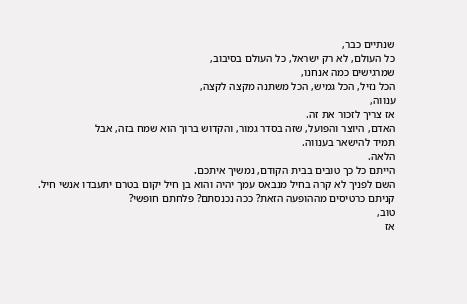שנתיים כבר,
כל העולם, לא רק ישראל, כל העולם בסיבוב,
שמרגישים כמה אנחנו,
הכל נזיל, הכל גמיש, הכל משתנה מקצה לקצה,
ענווה,
אז צריך לזכור את זה.
האדם, היוצר והפועל, שזה בסדר גמור, והקדוש ברוך הוא שמח בזה, אבל
תמיד להישאר בענווה.
הלאה.
הייתם כל כך טובים בבית הקודם, נמשיך איתכם.
השם לפניך לא קרה בחיל מנבאס עמך יהיה והוא בן חיל יקום בטרם יתעבדו אנשי חיל.
קניתם כרטיסים מההופעה הזאת? ככה נכנסתם? פלחתם חופשי?
טוב,
אז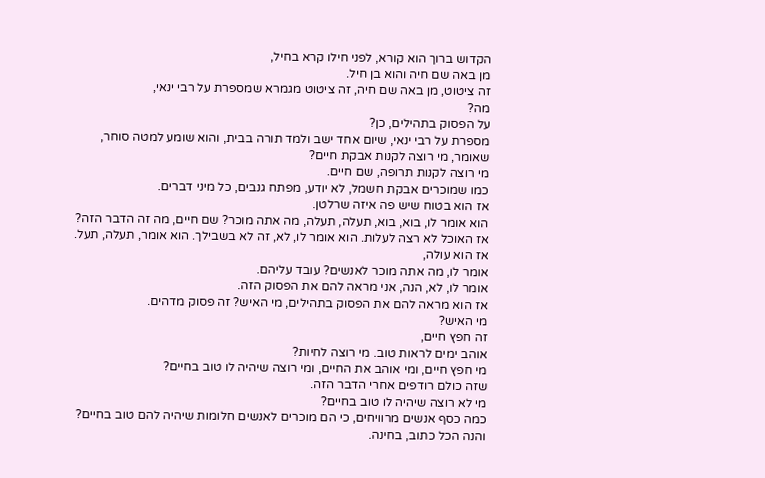הקדוש ברוך הוא קורא, לפני חילו קרא בחיל,
מן באה שם חיה והוא בן חיל.
זה ציטוט, מן באה שם חיה, זה ציטוט מגמרא שמספרת על רבי ינאי,
מה?
על הפסוק בתהילים, כן?
מספרת על רבי ינאי, שיום אחד ישב ולמד תורה בבית, והוא שומע למטה סוחר,
שאומר, מי רוצה לקנות אבקת חיים?
מי רוצה לקנות תרופה, שם חיים.
כמו שמוכרים אבקת חשמל, לא יודע, מפתח גנבים, כל מיני דברים.
אז הוא בטוח שיש פה איזה שרלטן.
הוא אומר לו, בוא, בוא, תעלה, תעלה, מה אתה מוכר? שם חיים, מה זה הדבר הזה?
אז האוכל לא רצה לעלות. הוא אומר לו, לא, זה לא בשבילך. הוא אומר, תעלה, תעל.
אז הוא עולה,
אומר לו, מה אתה מוכר לאנשים? עובד עליהם.
אומר לו, לא, הנה, אני מראה להם את הפסוק הזה.
אז הוא מראה להם את הפסוק בתהילים, מי האיש? זה פסוק מדהים.
מי האיש?
זה חפץ חיים,
אוהב ימים לראות טוב. מי רוצה לחיות?
מי חפץ חיים, ומי אוהב את החיים, ומי רוצה שיהיה לו טוב בחיים?
שזה כולם רודפים אחרי הדבר הזה.
מי לא רוצה שיהיה לו טוב בחיים?
כמה כסף אנשים מרוויחים, כי הם מוכרים לאנשים חלומות שיהיה להם טוב בחיים?
והנה הכל כתוב, בחינה.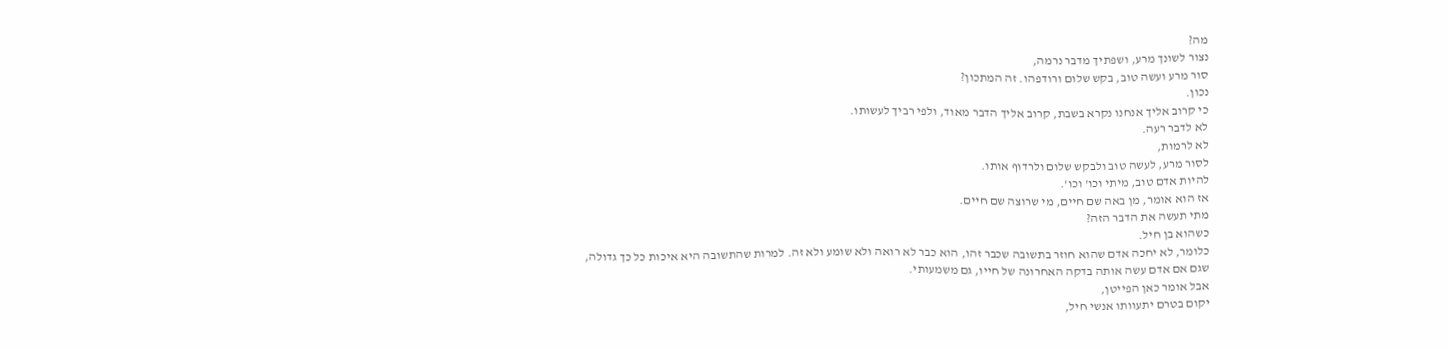מה?
נצור לשונך מרע, ושפתיך מדבר נרמה,
סור מרע ועשה טוב, בקש שלום ורודפהו. זה המתכון?
נכון.
כי קרוב אליך אנחנו נקרא בשבת, קרוב אליך הדבר מאוד, ולפי רביך לעשותו.
לא לדבר רעה.
לא לרמות,
לסור מרע, לעשה טוב ולבקש שלום ולרדוף אותו.
להיות אדם טוב, מיתי וכו' וכו'.
אז הוא אומר, מן באה שם חיים, מי שרוצה שם חיים.
מתי תעשה את הדבר הזה?
כשהוא בן חיל.
כלומר, לא יחכה אדם שהוא חוזר בתשובה שכבר זהו, הוא כבר לא רואה ולא שומע ולא זה. למרות שהתשובה היא איכות כל כך גדולה,
שגם אם אדם עשה אותה בדקה האחרונה של חייו, גם משמעותי.
אבל אומר כאן הפייטן,
יקום בטרם יתעוותו אנשי חיל,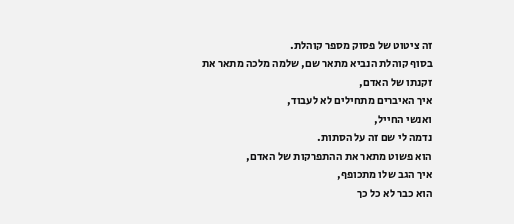זה ציטוט של פסוק מספר קוהלת.
בסוף קוהלת הנביא מתאר שם, שלמה מלכה מתאר את זקנתו של האדם,
איך האיברים מתחילים לא לעבוד,
ואנשי החייל,
נדמה לי שם זה על הסתות.
הוא פשוט מתאר את ההתפרקות של האדם,
איך הגב שלו מתכופף,
הוא כבר לא כל כך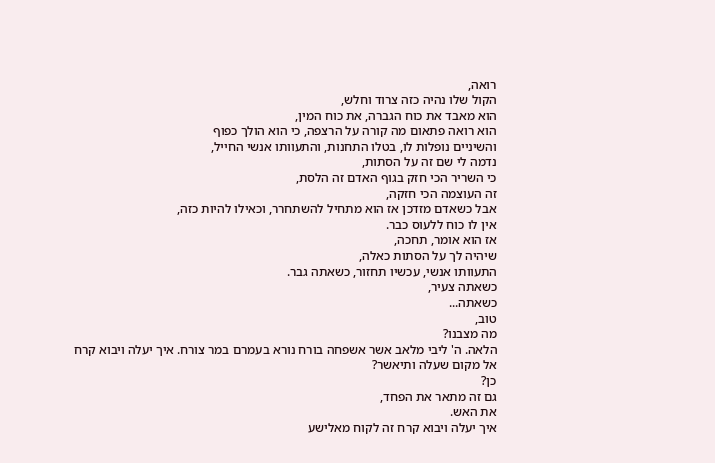רואה,
הקול שלו נהיה כזה צרוד וחלש,
הוא מאבד את כוח הגברה, את כוח המין,
הוא רואה פתאום מה קורה על הרצפה, כי הוא הולך כפוף
והשיניים נופלות לו, בטלו התחנות, והתעוותו אנשי החייל,
נדמה לי שם זה על הסתות,
כי השריר הכי חזק בגוף האדם זה הלסת,
זה העוצמה הכי חזקה,
אבל כשאדם מזדכן אז הוא מתחיל להשתחרר, וכאילו להיות כזה,
אין לו כוח ללעוס כבר.
אז הוא אומר, תחכה,
שיהיה לך על הסתות כאלה,
התעוותו אנשי, עכשיו תחזור, כשאתה גבר.
כשאתה צעיר,
כשאתה...
טוב,
מה מצבנו?
הלאה. ה' ליבי מלאב אשר אשפחה בורח נורא בעמרם במר צורח. איך יעלה ויבוא קרח
אל מקום שעלה ותיאשר?
כן?
גם זה מתאר את הפחד,
את האש.
איך יעלה ויבוא קרח זה לקוח מאלישע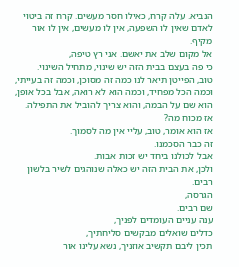הנביא. עלה קרח, כאילו חסר מעשים. קרח זה ביטוי לאדם שאין לו השפעה, אין לו מעשים, אין לו אור מקיף.
אל מקום שלב את יאשם. אני רץ טיפה,
כי פה בעצם בבית הזה יש שינוי, מתחיל השינוי.
טוב, הפייטן תיאר לנו כמה זה מסוכן, וכמה זה בעייתי, וכמה הכל מפחיד, וכמה הוא לא רואה, אבל בכל אופן, הוא שם על הבמה, והוא צריך להוביל את התפילה.
אז מכוח מה?
אז הוא אומר, טוב, עליי אין מה לסמוך.
זה כבר הסכמנו.
אבל לכולנו ביחד יש זכות אבות.
ולכן, את הבית הזה יש כאלה שנוהגים לשיר בלשון רבים.
הגרסה,
שם רבים.
ענה עניים העומדים לפניך,
כדלים שואלים מבקשים סליחתיך,
תכין ליבם תקשיב אוזניך, נשא עלינו אור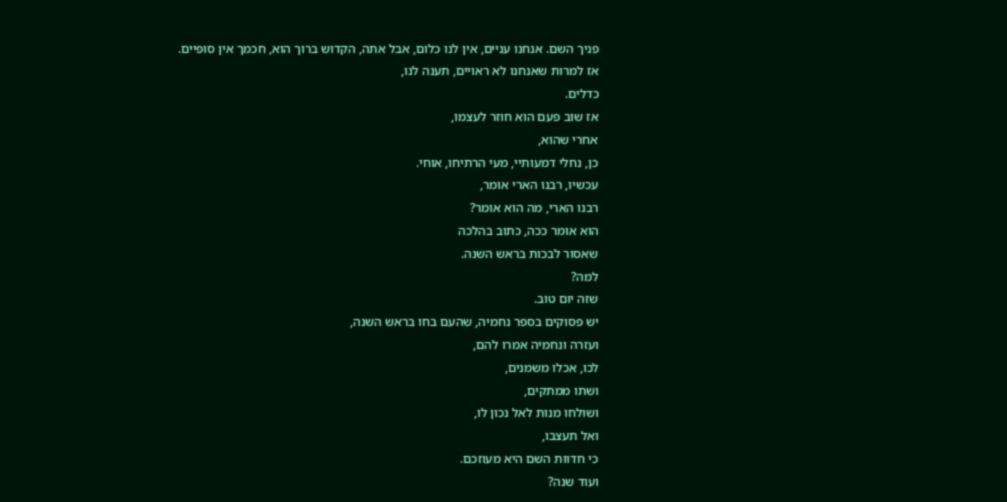פניך השם. אנחנו עניים, אין לנו כלום, אבל אתה, הקדוש ברוך הוא, חכמך אין סופיים.
אז למרות שאנחנו לא ראויים, תענה לנו,
כדלים.
אז שוב פעם הוא חוזר לעצמו,
אחרי שהוא,
כן, נחלי דמעותיי, מעי הרתיחו, אוחי.
עכשיו, רבנו הארי אומר,
רבנו הארי, מה הוא אומר?
הוא אומר ככה, כתוב בהלכה
שאסור לבכות בראש השנה.
למה?
שזה יום טוב.
יש פסוקים בספר נחמיה, שהעם בחו בראש השנה,
ועזרה ונחמיה אמרו להם,
לכו, אכלו משמנים,
ושתו ממתקים,
ושולחו מנות לאל נכון לו,
ואל תעצבו,
כי חדוות השם היא מעוזכם.
ועוד שנה?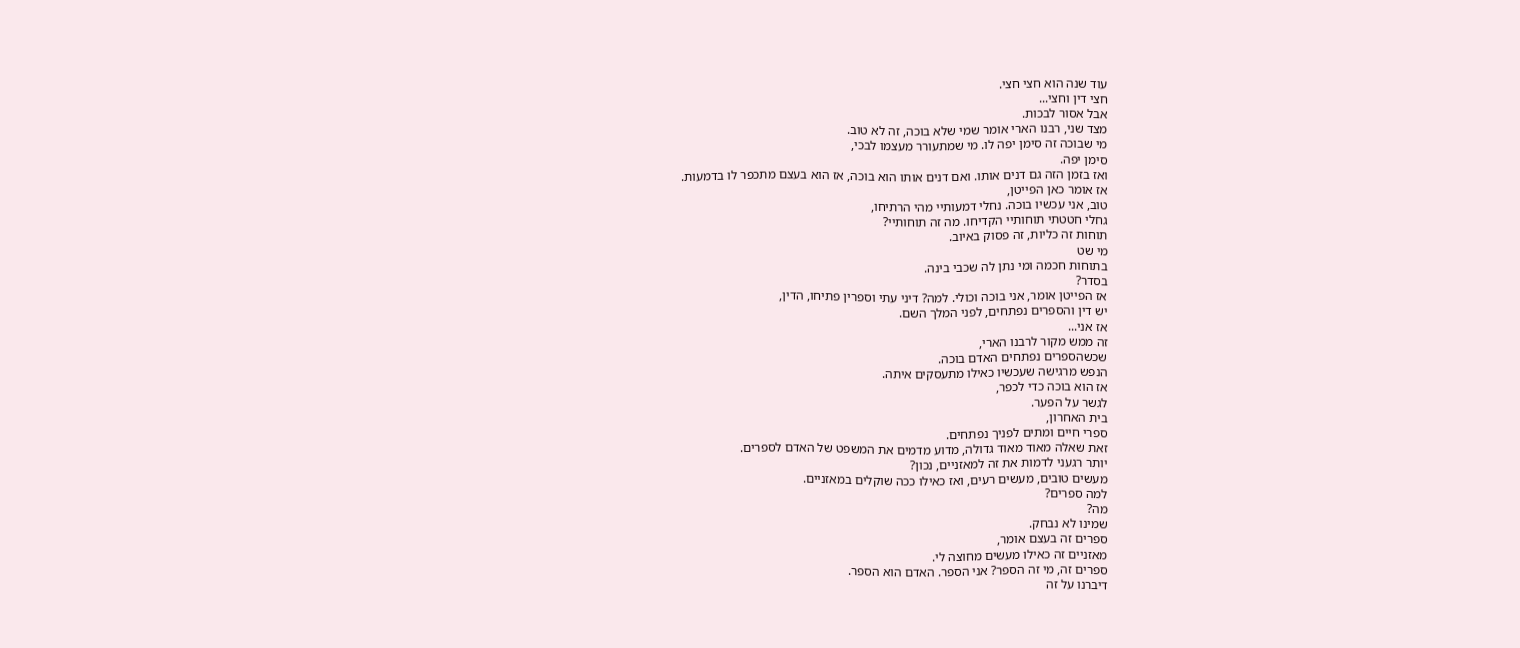עוד שנה הוא חצי חצי.
חצי דין וחצי...
אבל אסור לבכות.
מצד שני, רבנו הארי אומר שמי שלא בוכה, זה לא טוב.
מי שבוכה זה סימן יפה לו. מי שמתעורר מעצמו לבכי,
סימן יפה.
ואז בזמן הזה גם דנים אותו. ואם דנים אותו הוא בוכה, אז הוא בעצם מתכפר לו בדמעות.
אז אומר כאן הפייטן,
טוב, אני עכשיו בוכה. נחלי דמעותיי מהי הרתיחו,
גחלי חטטתי תוחותיי הקדיחו. מה זה תוחותיי?
תוחות זה כליות, זה פסוק באיוב.
מי שט
בתוחות חכמה ומי נתן לה שכבי בינה.
בסדר?
אז הפייטן אומר, אני בוכה וכולי. למה? דיני עתי וספרין פתיחו, הדין,
יש דין והספרים נפתחים, לפני המלך השם.
אז אני...
זה ממש מקור לרבנו הארי,
שכשהספרים נפתחים האדם בוכה.
הנפש מרגישה שעכשיו כאילו מתעסקים איתה.
אז הוא בוכה כדי לכפר,
לגשר על הפער.
בית האחרון,
ספרי חיים ומתים לפניך נפתחים.
זאת שאלה מאוד מאוד גדולה, מדוע מדמים את המשפט של האדם לספרים.
יותר רגעני לדמות את זה למאזניים, נכון?
מעשים טובים, מעשים רעים, ואז כאילו ככה שוקלים במאזניים.
למה ספרים?
מה?
שמינו לא נבחק.
ספרים זה בעצם אומר,
מאזניים זה כאילו מעשים מחוצה לי.
ספרים זה, מי זה הספר? אני הספר. האדם הוא הספר.
דיברנו על זה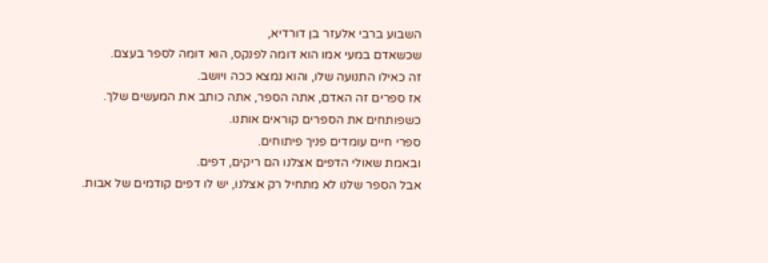השבוע ברבי אלעזר בן דורדיא,
שכשאדם במעי אמו הוא דומה לפנקס, הוא דומה לספר בעצם.
זה כאילו התנועה שלו, והוא נמצא ככה ויושב.
אז ספרים זה האדם, אתה הספר, אתה כותב את המעשים שלך.
כשפותחים את הספרים קוראים אותנו.
ספרי חיים עומדים פניך פיתוחים.
ובאמת שאולי הדפים אצלנו הם ריקים, דפים.
אבל הספר שלנו לא מתחיל רק אצלנו, יש לו דפים קודמים של אבות.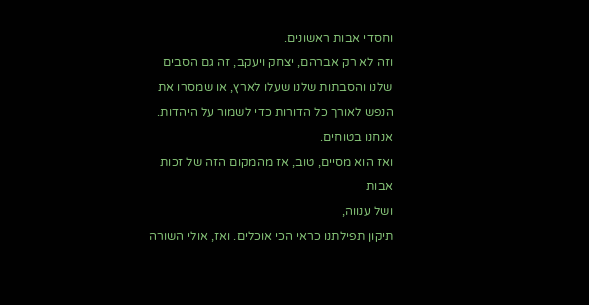וחסדי אבות ראשונים.
וזה לא רק אברהם, יצחק ויעקב, זה גם הסבים שלנו והסבתות שלנו שעלו לארץ, או שמסרו את הנפש לאורך כל הדורות כדי לשמור על היהדות.
אנחנו בטוחים.
ואז הוא מסיים, טוב, אז מהמקום הזה של זכות אבות
ושל ענווה,
תיקון תפילתנו כראי הכי אוכלים. ואז, אולי השורה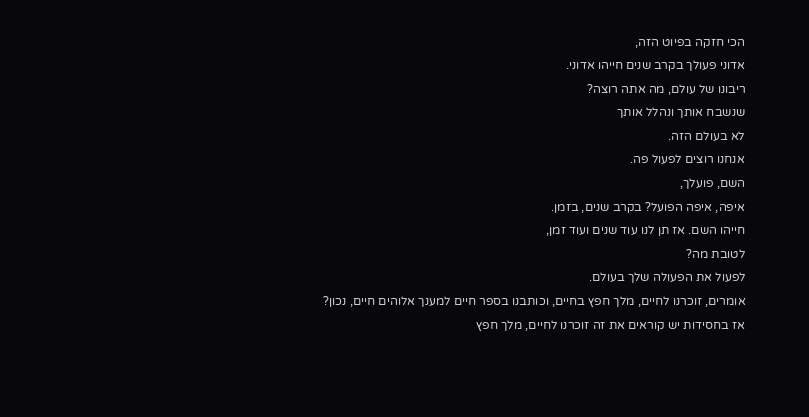הכי חזקה בפיוט הזה,
אדוני פעולך בקרב שנים חייהו אדוני.
ריבונו של עולם, מה אתה רוצה?
שנשבח אותך ונהלל אותך
לא בעולם הזה.
אנחנו רוצים לפעול פה.
השם, פועלך,
איפה, איפה הפועל? בקרב שנים, בזמן.
חייהו השם. אז תן לנו עוד שנים ועוד זמן,
לטובת מה?
לפעול את הפעולה שלך בעולם.
אומרים, זוכרנו לחיים, מלך חפץ בחיים, וכותבנו בספר חיים למענך אלוהים חיים, נכון?
אז בחסידות יש קוראים את זה זוכרנו לחיים, מלך חפץ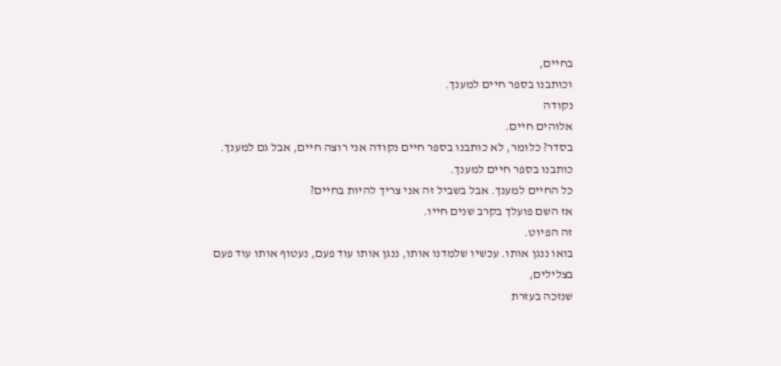בחיים,
וכותבנו בספר חיים למענך.
נקודה
אלוהים חיים.
בסדר? כלומר, לא כותבנו בספר חיים נקודה אני רוצה חיים, אבל גם למענך.
כותבנו בספר חיים למענך.
כל החיים למענך. אבל בשביל זה אני צריך להיות בחיים?
אז השם פועלך בקרב שנים חייו.
זה הפיוט.
בואו ננגן אותו. עכשיו שלמדנו אותו, ננגן אותו עוד פעם, נעטוף אותו עוד פעם בצלילים,
שנזכה בעזרת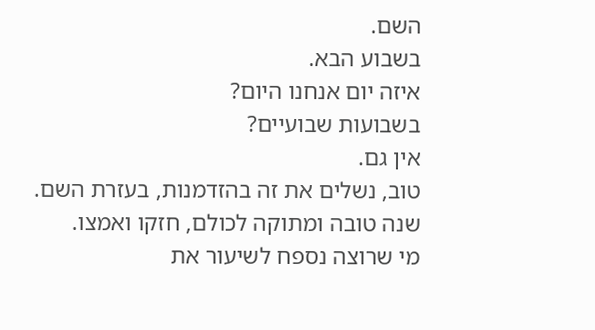השם.
בשבוע הבא.
איזה יום אנחנו היום?
בשבועות שבועיים?
אין גם.
טוב, נשלים את זה בהזדמנות, בעזרת השם.
שנה טובה ומתוקה לכולם, חזקו ואמצו.
מי שרוצה נספח לשיעור את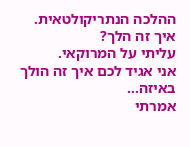ההלכה הנתריקולטאית.
איך זה הלך?
עליתי על המרוקאי.
אני אגיד לכם איך זה הולך באיזה...
אמרתי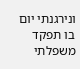ונירגנתי יום בו תפקד משפלתי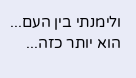ולימנתי בין העם... הוא יותר כזה...